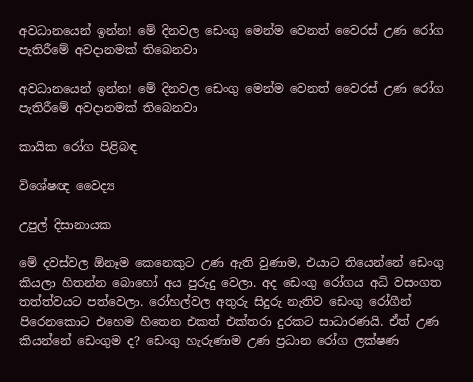අවධානයෙන් ඉන්න! මේ දිනවල ඩෙංගු මෙන්ම වෙනත් වෛරස් උණ රෝග පැතිරීමේ අවදානමක් තිබෙනවා

අවධානයෙන් ඉන්න! මේ දිනවල ඩෙංගු මෙන්ම වෙනත් වෛරස් උණ රෝග පැතිරීමේ අවදානමක් තිබෙනවා

කායික රෝග පිළිබඳ

විශේෂඥ වෛද්‍ය

උපුල් දිසානායක

මේ දවස්වල ඕනෑම කෙනෙකුට උණ ඇති වුණාම, එයාට තියෙන්නේ ඩෙංගු කියලා හිතන්න බොහෝ අය පුරුදු වෙලා. අද ඩෙංගු රෝගය අධි වසංගත තත්ත්වයට පත්වෙලා. රෝහල්වල අතුරු සිදුරු නැතිව ඩෙංගු රෝගීන් පිරෙනකොට එහෙම හිතෙන එකත් එක්තරා දුරකට සාධාරණයි. ඒත් උණ කියන්නේ ඩෙංගුම ද? ඩෙංගු හැරුණාම උණ ප්‍රධාන රෝග ලක්ෂණ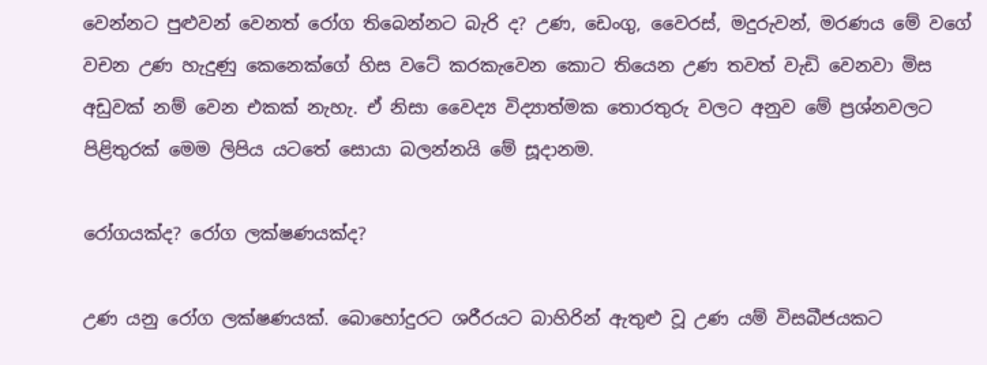වෙන්නට පුළුවන් වෙනත් රෝග තිබෙන්නට බැරි ද? උණ, ඩෙංගු, වෛරස්, මදුරුවන්, මරණය මේ වගේ වචන උණ හැදුණු කෙනෙක්ගේ හිස වටේ කරකැවෙන කොට තියෙන උණ තවත් වැඩි වෙනවා මිස අඩුවක් නම් වෙන එකක් නැහැ. ඒ නිසා වෛද්‍ය විද්‍යාත්මක තොරතුරු වලට අනුව මේ ප්‍රශ්නවලට පිළිතුරක් මෙම ලිපිය යටතේ සොයා බලන්නයි මේ සූදානම.

රෝගයක්ද? රෝග ලක්ෂණයක්ද?

උණ යනු රෝග ලක්ෂණයක්. බොහෝදුරට ශරීරයට බාහිරින් ඇතුළු වූ උණ යම් විසබීජයකට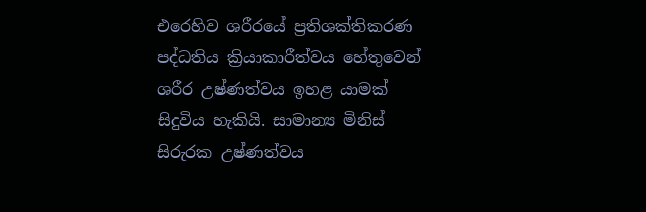එරෙහිව ශරීරයේ ප්‍රතිශක්තිකරණ පද්ධතිය ක්‍රියාකාරීත්වය හේතුවෙන් ශරීර උෂ්ණත්වය ඉහළ යාමක් සිදුවිය හැකියි. සාමාන්‍ය මිනිස් සිරුරක උෂ්ණත්වය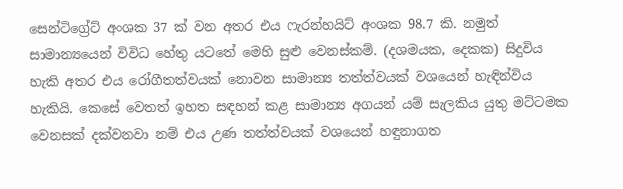සෙන්ටිග්‍රේට් අංශක 37 ක් වන අතර එය ෆැරන්හයිට් අංශක 98.7 කි. නමුත් සාමාන්‍යයෙන් විවිධ හේතු යටතේ මෙහි සුළු වෙනස්කම්. (දශමයක, දෙකක) සිදුවිය හැකි අතර එය රෝගීතත්වයක් නොවන සාමාන්‍ය තත්ත්වයක් වශයෙන් හැඳින්විය හැකියි. කෙසේ වෙතත් ඉහත සඳහන් කළ සාමාන්‍ය අගයන් යම් සැලකිය යුතු මට්ටමක වෙනසක් දක්වනවා නම් එය උණ තත්ත්වයක් වශයෙන් හඳුනාගත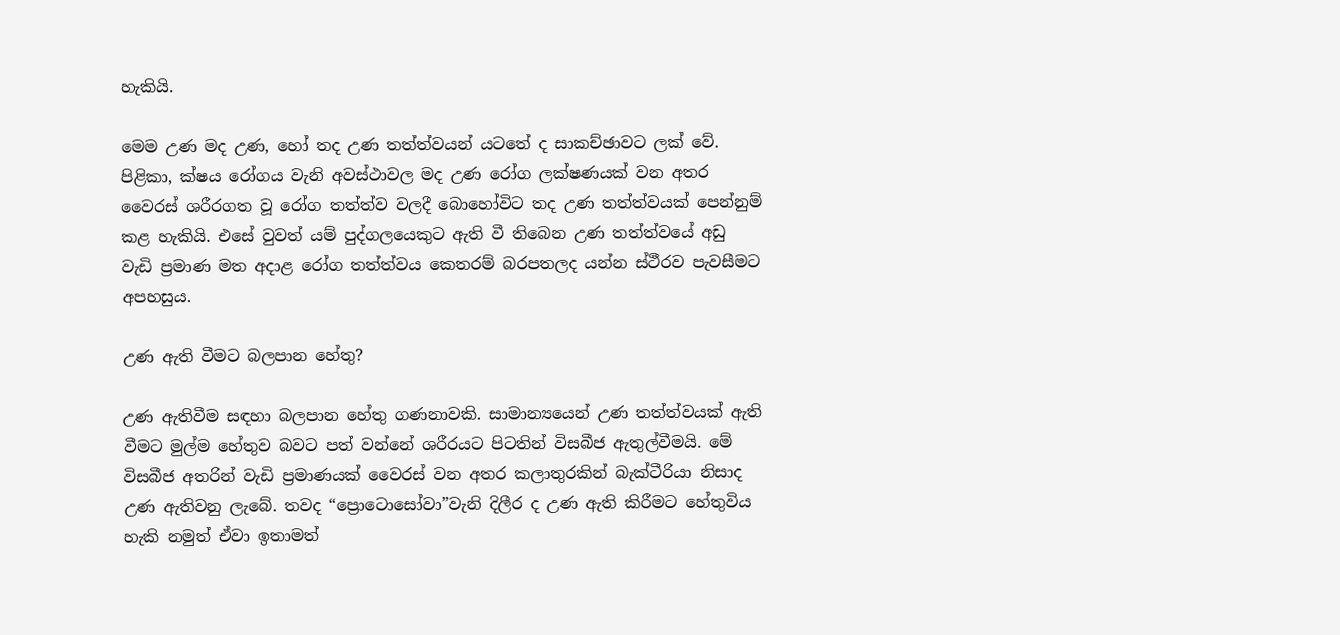හැකියි.

මෙම උණ මද උණ, හෝ තද උණ තත්ත්වයන් යටතේ ද සාකච්ඡාවට ලක් වේ. පිළිකා, ක්ෂය රෝගය වැනි අවස්ථාවල මද උණ රෝග ලක්ෂණයක් වන අතර වෛරස් ශරීරගත වූ රෝග තත්ත්ව වලදී බොහෝවිට තද උණ තත්ත්වයක් පෙන්නුම් කළ හැකියි. එසේ වුවත් යම් පුද්ගලයෙකුට ඇති වී තිබෙන උණ තත්ත්වයේ අඩු වැඩි ප්‍රමාණ මත අදාළ රෝග තත්ත්වය කෙතරම් බරපතලද යන්න ස්ථීරව පැවසීමට අපහසුය.

උණ ඇති වීමට බලපාන හේතු?

උණ ඇතිවීම සඳහා බලපාන හේතු ගණනාවකි. සාමාන්‍යයෙන් උණ තත්ත්වයක් ඇති වීමට මුල්ම හේතුව බවට පත් වන්නේ ශරීරයට පිටතින් විසබීජ ඇතුල්වීමයි. මේ විසබීජ අතරින් වැඩි ප්‍රමාණයක් වෛරස් වන අතර කලාතුරකින් බැක්ටීරියා නිසාද උණ ඇතිවනු ලැබේ. තවද “ප්‍රොටොසෝවා”වැනි දිලීර ද උණ ඇති කිරීමට හේතුවිය හැකි නමුත් ඒවා ඉතාමත්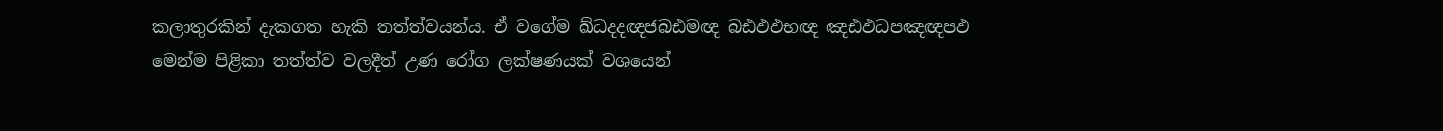කලාතුරකින් දැකගත හැකි තත්ත්වයන්ය. ඒ වගේම ඛ්ධදදඥජබඪමඥ බඪඵඵභඥ ඤඪඵධපඤඥපඵ මෙන්ම පිළිකා තත්ත්ව වලදීත් උණ රෝග ලක්ෂණයක් වශයෙන්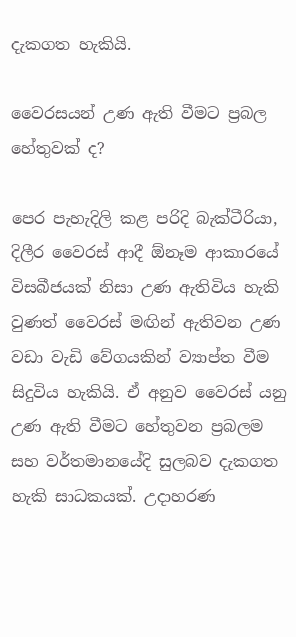දැකගත හැකියි.

වෛරසයන් උණ ඇති වීමට ප්‍රබල හේතුවක් ද?

පෙර පැහැදිලි කළ පරිදි බැක්ටීරියා, දිලීර වෛරස් ආදී ඕනෑම ආකාරයේ විසබීජයක් නිසා උණ ඇතිවිය හැකි වුණත් වෛරස් මඟින් ඇතිවන උණ වඩා වැඩි වේගයකින් ව්‍යාප්ත වීම සිදුවිය හැකියි. ඒ අනුව වෛරස් යනු උණ ඇති වීමට හේතුවන ප්‍රබලම සහ වර්තමානයේදි සුලබව දැකගත හැකි සාධකයක්. උදාහරණ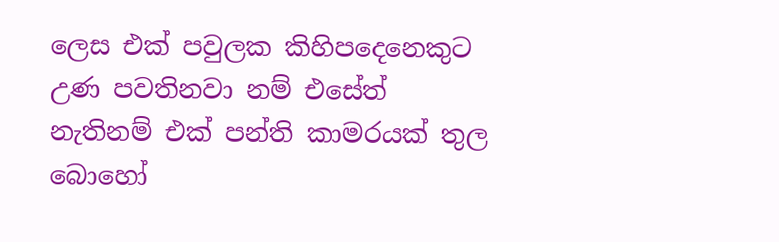ලෙස එක් පවුලක කිහිපදෙනෙකුට උණ පවතිනවා නම් එසේත් නැතිනම් එක් පන්ති කාමරයක් තුල බොහෝ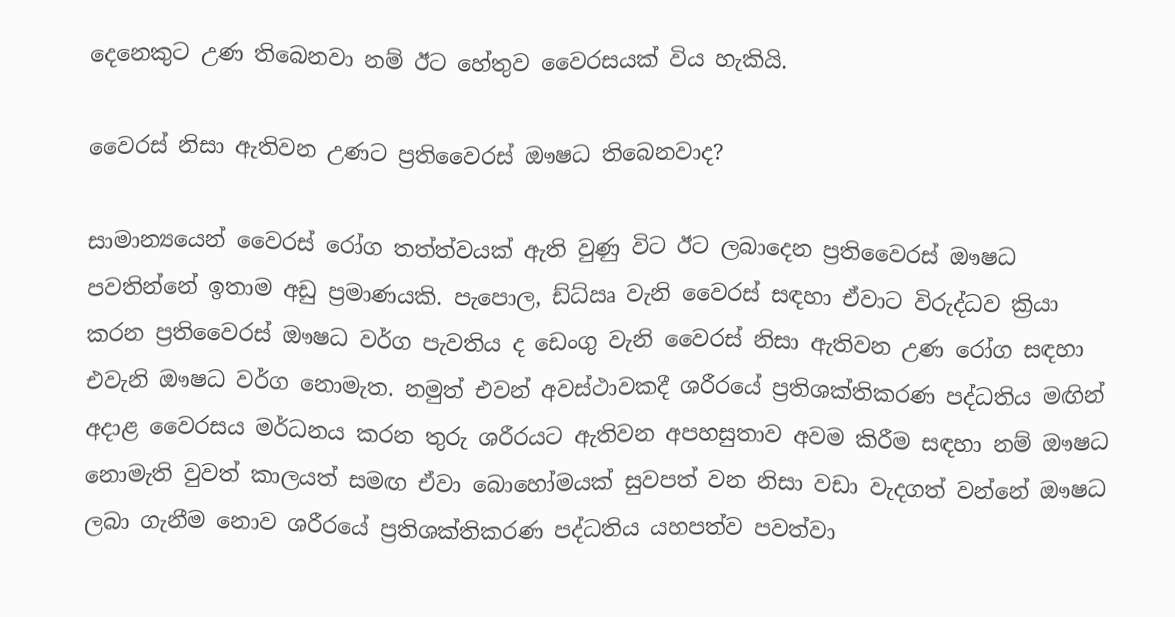දෙනෙකුට උණ තිබෙනවා නම් ඊට හේතුව වෛරසයක් විය හැකියි.

වෛරස් නිසා ඇතිවන උණට ප්‍රතිවෛරස් ඖෂධ තිබෙනවාද?

සාමාන්‍යයෙන් වෛරස් රෝග තත්ත්වයක් ඇති වුණු විට ඊට ලබාදෙන ප්‍රතිවෛරස් ඖෂධ පවතින්නේ ඉතාම අඩු ප්‍රමාණයකි. පැපොල, ඩ්ධ්ඍ වැනි වෛරස් සඳහා ඒවාට විරුද්ධව ක්‍රියා කරන ප්‍රතිවෛරස් ඖෂධ වර්ග පැවතිය ද ඩෙංගු වැනි වෛරස් නිසා ඇතිවන උණ රෝග සඳහා එවැනි ඖෂධ වර්ග නොමැත. නමුත් එවන් අවස්ථාවකදී ශරීරයේ ප්‍රතිශක්තිකරණ පද්ධතිය මඟින් අදාළ වෛරසය මර්ධනය කරන තුරු ශරීරයට ඇතිවන අපහසුතාව අවම කිරීම සඳහා නම් ඖෂධ නොමැති වුවත් කාලයත් සමඟ ඒවා බොහෝමයක් සුවපත් වන නිසා වඩා වැදගත් වන්නේ ඖෂධ ලබා ගැනීම නොව ශරීරයේ ප්‍රතිශක්තිකරණ පද්ධතිය යහපත්ව පවත්වා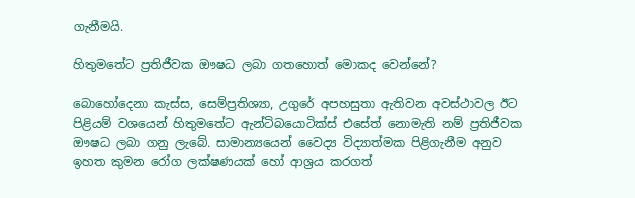ගැනීමයි.

හිතුමතේට ප්‍රතිජීවක ඖෂධ ලබා ගතහොත් මොකද වෙන්නේ?

බොහෝදෙනා කැස්ස, සෙම්ප්‍රතිශ්‍යා, උගුරේ අපහසුතා ඇතිවන අවස්ථාවල ඊට පිළියම් වශයෙන් හිතුමතේට ඇන්ටිබයොටික්ස් එසේත් නොමැති නම් ප්‍රතිජීවක ඖෂධ ලබා ගනු ලැබේ. සාමාන්‍යයෙන් වෛද්‍ය විද්‍යාත්මක පිළිගැනීම අනුව ඉහත කුමන රෝග ලක්ෂණයක් හෝ ආශ්‍රය කරගත්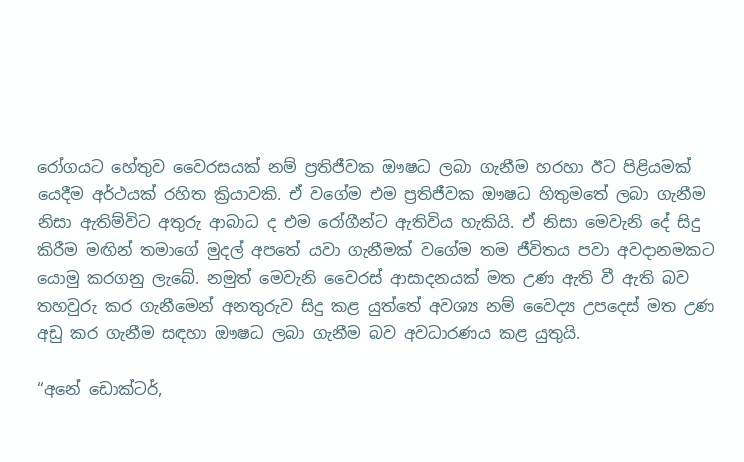රෝගයට හේතුව වෛරසයක් නම් ප්‍රතිජීවක ඖෂධ ලබා ගැනීම හරහා ඊට පිළියමක් යෙදීම අර්ථයක් රහිත ක්‍රියාවකි. ඒ වගේම එම ප්‍රතිජීවක ඖෂධ හිතුමතේ ලබා ගැනීම නිසා ඇතිම්විට අතුරු ආබාධ ද එම රෝගීන්ට ඇතිවිය හැකියි. ඒ නිසා මෙවැනි දේ සිදු කිරීම මඟින් තමාගේ මුදල් අපතේ යවා ගැනීමක් වගේම තම ජීවිතය පවා අවදානමකට යොමු කරගනු ලැබේ. නමුත් මෙවැනි වෛරස් ආසාදනයක් මත උණ ඇති වී ඇති බව තහවුරු කර ගැනීමෙන් අනතුරුව සිදු කළ යුත්තේ අවශ්‍ය නම් වෛද්‍ය උපදෙස් මත උණ අඩු කර ගැනීම සඳහා ඖෂධ ලබා ගැනීම බව අවධාරණය කළ යුතුයි.

“අනේ ඩොක්ටර්,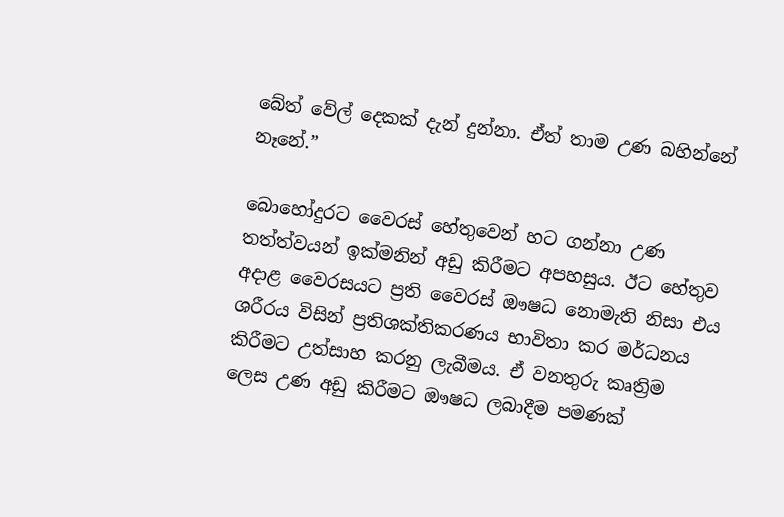බේත් වේල් දෙකක් දැන් දුන්නා. ඒත් තාම උණ බහින්නේ නෑනේ.”

බොහෝදුරට වෛරස් හේතුවෙන් හට ගන්නා උණ තත්ත්වයන් ඉක්මනින් අඩු කිරීමට අපහසුය. ඊට හේතුව අදාළ වෛරසයට ප්‍රති වෛරස් ඖෂධ නොමැති නිසා එය ශරීරය විසින් ප්‍රතිශක්තිකරණය භාවිතා කර මර්ධනය කිරීමට උත්සාහ කරනු ලැබීමය. ඒ වනතුරු කෘත්‍රිම ලෙස උණ අඩු කිරීමට ඖෂධ ලබාදීම පමණක්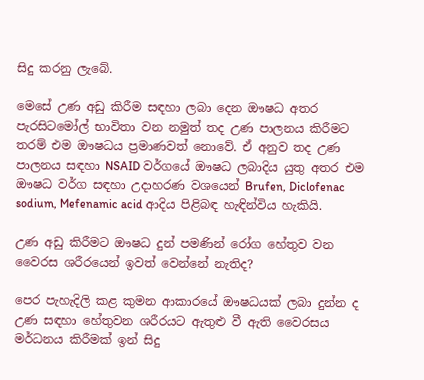සිදු කරනු ලැබේ.

මෙසේ උණ අඩු කිරීම සඳහා ලබා දෙන ඖෂධ අතර පැරසිටමෝල් භාවිතා වන නමුත් තද උණ පාලනය කිරීමට තරම් එම ඖෂධය ප්‍රමාණවත් නොවේ. ඒ අනුව තද උණ පාලනය සඳහා NSAID වර්ගයේ ඖෂධ ලබාදිය යුතු අතර එම ඖෂධ වර්ග සඳහා උදාහරණ වශයෙන් Brufen, Diclofenac sodium, Mefenamic acid ආදිය පිළිබඳ හැඳින්විය හැකියි.

උණ අඩු කිරීමට ඖෂධ දුන් පමණින් රෝග හේතුව වන වෛරස ශරීරයෙන් ඉවත් වෙන්නේ නැතිද?

පෙර පැහැදිලි කළ කුමන ආකාරයේ ඖෂධයක් ලබා දුන්න ද උණ සඳහා හේතුවන ශරීරයට ඇතුළු වී ඇති වෛරසය මර්ධනය කිරීමක් ඉන් සිදු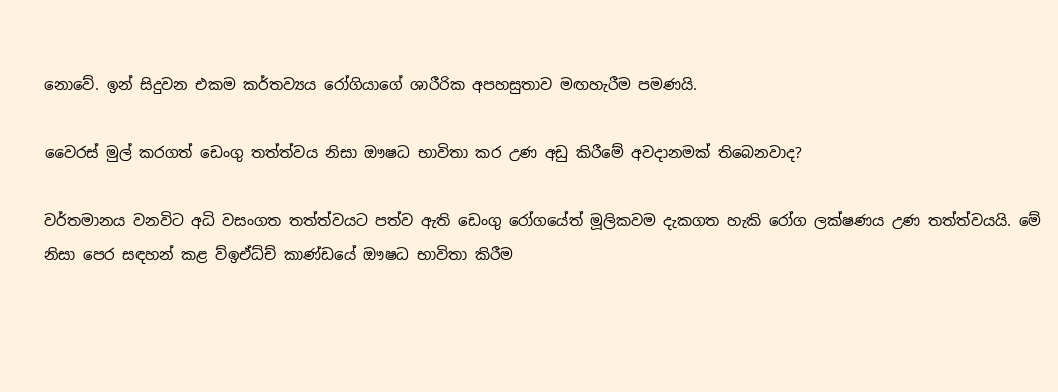නොවේ. ඉන් සිදුවන එකම කර්තව්‍යය රෝගියාගේ ශාරීරික අපහසුතාව මඟහැරීම පමණයි.

වෛරස් මුල් කරගත් ඩෙංගු තත්ත්වය නිසා ඖෂධ භාවිතා කර උණ අඩු කිරීමේ අවදානමක් තිබෙනවාද?

වර්තමානය වනවිට අධි වසංගත තත්ත්වයට පත්ව ඇති ඩෙංගු රෝගයේත් මූලිකවම දැකගත හැකි රෝග ලක්ෂණය උණ තත්ත්වයයි. මේ නිසා පෙර සඳහන් කළ ව්ඉඒධ්ච් කාණ්ඩයේ ඖෂධ භාවිතා කිරීම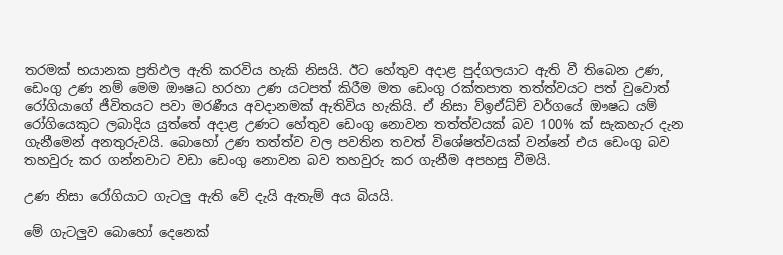තරමක් භයානක ප්‍රතිඵල ඇති කරවිය හැකි නිසයි. ඊට හේතුව අදාළ පුද්ගලයාට ඇති වී තිබෙන උණ, ඩෙංගු උණ නම් මෙම ඖෂධ හරහා උණ යටපත් කිරීම මත ඩෙංගු රක්තපාත තත්ත්වයට පත් වුවොත් රෝගියාගේ ජීවිතයට පවා මරණීය අවදානමක් ඇතිවිය හැකියි. ඒ නිසා ව්ඉඒධ්ච් වර්ගයේ ඖෂධ යම් රෝගියෙකුට ලබාදිය යුත්තේ අදාළ උණට හේතුව ඩෙංගු නොවන තත්ත්වයක් බව 100% ක් සැකහැර දැන ගැනීමෙන් අනතුරුවයි. බොහෝ උණ තත්ත්ව වල පවතින තවත් විශේෂත්වයක් වන්නේ එය ඩෙංගු බව තහවුරු කර ගන්නවාට වඩා ඩෙංගු නොවන බව තහවුරු කර ගැනීම අපහසු වීමයි.

උණ නිසා රෝගියාට ගැටලු ඇති වේ දැයි ඇතැම් අය බියයි.

මේ ගැටලුව බොහෝ දෙනෙක්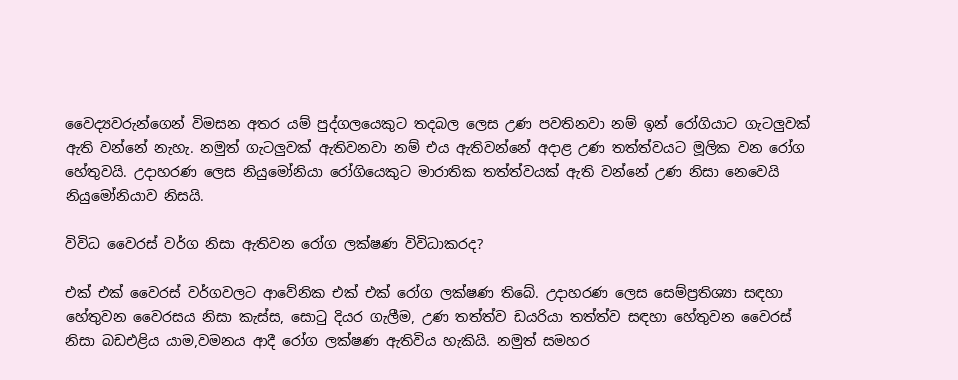වෛද්‍යවරුන්ගෙන් විමසන අතර යම් පුද්ගලයෙකුට තදබල ලෙස උණ පවතිනවා නම් ඉන් රෝගියාට ගැටලුවක් ඇති වන්නේ නැහැ. නමුත් ගැටලුවක් ඇතිවනවා නම් එය ඇතිවන්නේ අදාළ උණ තත්ත්වයට මූලික වන රෝග හේතුවයි. උදාහරණ ලෙස නියුමෝනියා රෝගියෙකුට මාරාතික තත්ත්වයක් ඇති වන්නේ උණ නිසා නෙවෙයි නියුමෝනියාව නිසයි.

විවිධ වෛරස් වර්ග නිසා ඇතිවන රෝග ලක්ෂණ විවිධාකරද?

එක් එක් වෛරස් වර්ගවලට ආවේනික එක් එක් රෝග ලක්ෂණ තිබේ. උදාහරණ ලෙස සෙම්ප්‍රතිශ්‍යා සඳහා හේතුවන වෛරසය නිසා කැස්ස, සොටු දියර ගැලීම, උණ තත්ත්ව ඩයරියා තත්ත්ව සඳහා හේතුවන වෛරස් නිසා බඩඑළිය යාම,වමනය ආදී රෝග ලක්ෂණ ඇතිවිය හැකියි. නමුත් සමහර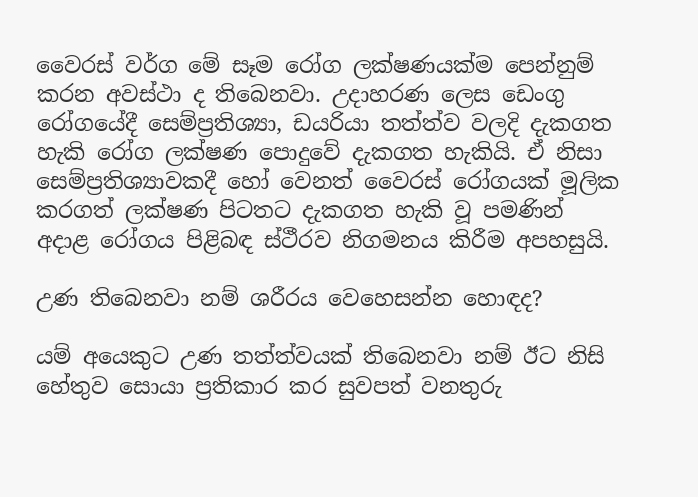වෛරස් වර්ග මේ සෑම රෝග ලක්ෂණයක්ම පෙන්නුම් කරන අවස්ථා ද තිබෙනවා. උදාහරණ ලෙස ඩෙංගු රෝගයේදී සෙම්ප්‍රතිශ්‍යා, ඩයරියා තත්ත්ව වලදි දැකගත හැකි රෝග ලක්ෂණ පොදුවේ දැකගත හැකියි. ඒ නිසා සෙම්ප්‍රතිශ්‍යාවකදී හෝ වෙනත් වෛරස් රෝගයක් මූලික කරගත් ලක්ෂණ පිටතට දැකගත හැකි වූ පමණින් අදාළ රෝගය පිළිබඳ ස්ථීරව නිගමනය කිරීම අපහසුයි.

උණ තිබෙනවා නම් ශරීරය වෙහෙසන්න හොඳද?

යම් අයෙකුට උණ තත්ත්වයක් තිබෙනවා නම් ඊට නිසි හේතුව සොයා ප්‍රතිකාර කර සුවපත් වනතුරු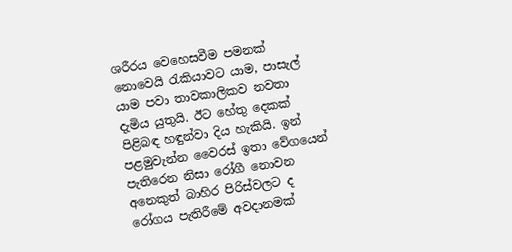ශරීරය වෙහෙසවීම පමනක් නොවෙයි රැකියාවට යාම, පාසැල් යාම පවා තාවකාලිකව නවතා දැමිය යුතුයි. ඊට හේතු දෙකක් පිළිබඳ හඳුන්වා දිය හැකියි. ඉන් පළමුවැන්න වෛරස් ඉතා වේගයෙන් පැතිරෙන නිසා රෝගී නොවන අනෙකුත් බාහිර පිරිස්වලට ද රෝගය පැතිරීමේ අවදානමක්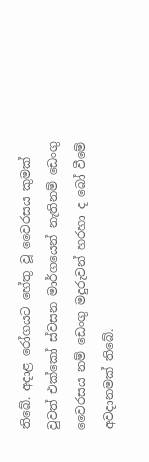තිබේ. අදාළ රෝගයට හේතු වූ වෛරසය කුමක් වුවත් එක්කෝ ස්වසන මාර්ගයෙන් නැතිනම් ඩෙංගු වෛරසය නම් ඩෙංගු මදුරුවන් හරහා ද බෝ වීමේ අවදානමක් තිබේ.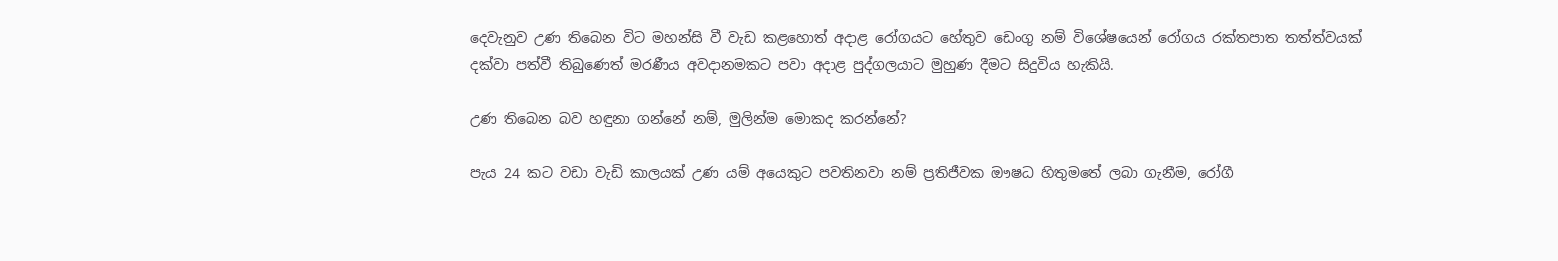දෙවැනුව උණ තිබෙන විට මහන්සි වී වැඩ කළහොත් අදාළ රෝගයට හේතුව ඩෙංගු නම් විශේෂයෙන් රෝගය රක්තපාත තත්ත්වයක් දක්වා පත්වී තිබුණෙත් මරණීය අවදානමකට පවා අදාළ පුද්ගලයාට මුහුණ දීමට සිදුවිය හැකියි.

උණ තිබෙන බව හඳුනා ගන්නේ නම්, මුලින්ම මොකද කරන්නේ?

පැය 24 කට වඩා වැඩි කාලයක් උණ යම් අයෙකුට පවතිනවා නම් ප්‍රතිජීවක ඖෂධ හිතුමතේ ලබා ගැනීම, රෝගී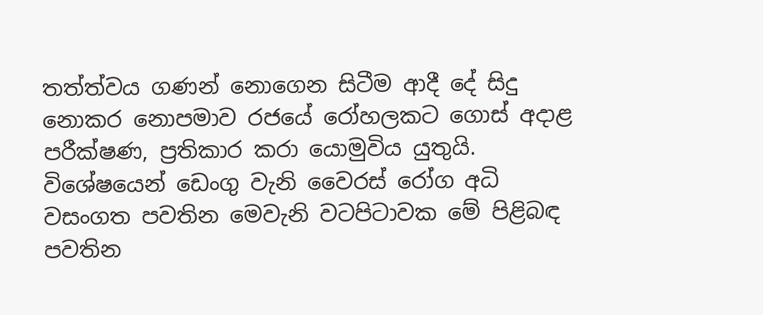තත්ත්වය ගණන් නොගෙන සිටීම ආදී දේ සිදු නොකර නොපමාව රජයේ රෝහලකට ගොස් අදාළ පරීක්ෂණ, ප්‍රතිකාර කරා යොමුවිය යුතුයි. විශේෂයෙන් ඩෙංගු වැනි වෛරස් රෝග අධි වසංගත පවතින මෙවැනි වටපිටාවක මේ පිළිබඳ පවතින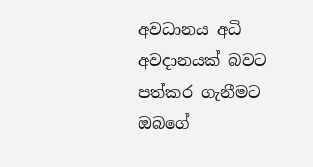අවධානය අධි අවදානයක් බවට පත්කර ගැනීමට ඔබගේ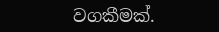වගකීමක්.